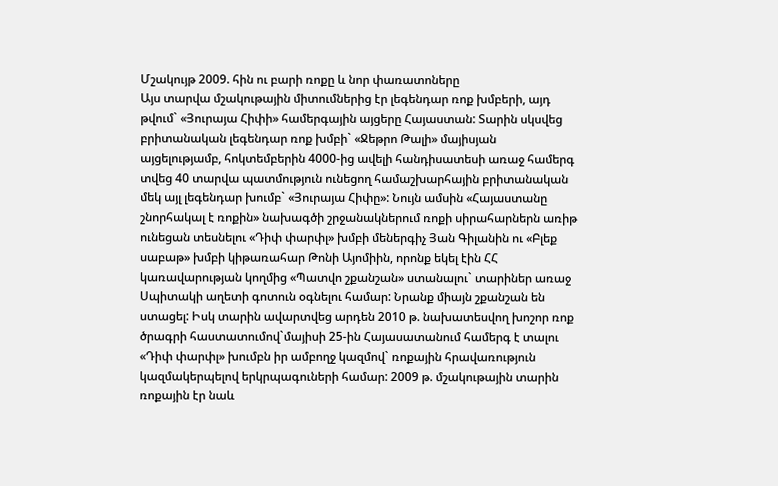Մշակույթ 2009. հին ու բարի ռոքը և նոր փառատոները
Այս տարվա մշակութային միտումներից էր լեգենդար ռոք խմբերի, այդ թվում` «Յուրայա Հիփի» համերգային այցերը Հայաստան: Տարին սկսվեց բրիտանական լեգենդար ռոք խմբի` «Ջեթրո Թալի» մայիսյան այցելությամբ, հոկտեմբերին 4000-ից ավելի հանդիսատեսի առաջ համերգ տվեց 40 տարվա պատմություն ունեցող համաշխարհային բրիտանական մեկ այլ լեգենդար խումբ` «Յուրայա Հիփը»: Նույն ամսին «Հայաստանը շնորհակալ է ռոքին» նախագծի շրջանակներում ռոքի սիրահարներն առիթ ունեցան տեսնելու «Դիփ փարփլ» խմբի մեներգիչ Յան Գիլանին ու «Բլեք սաբաթ» խմբի կիթառահար Թոնի Այոմիին, որոնք եկել էին ՀՀ կառավարության կողմից «Պատվո շքանշան» ստանալու` տարիներ առաջ Սպիտակի աղետի գոտուն օգնելու համար: Նրանք միայն շքանշան են ստացել: Իսկ տարին ավարտվեց արդեն 2010 թ. նախատեսվող խոշոր ռոք ծրագրի հաստատումով`մայիսի 25-ին Հայասատանում համերգ է տալու «Դիփ փարփլ» խումբն իր ամբողջ կազմով` ռոքային հրավառություն կազմակերպելով երկրպագուների համար: 2009 թ. մշակութային տարին ռոքային էր նաև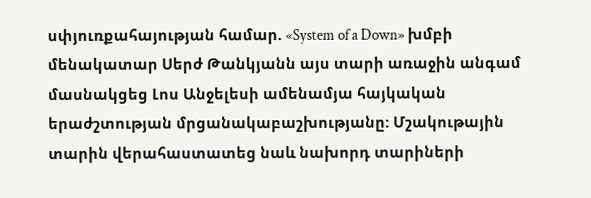սփյուռքահայության համար. «System of a Down» խմբի մենակատար Սերժ Թանկյանն այս տարի առաջին անգամ մասնակցեց Լոս Անջելեսի ամենամյա հայկական երաժշտության մրցանակաբաշխությանը: Մշակութային տարին վերահաստատեց նաև նախորդ տարիների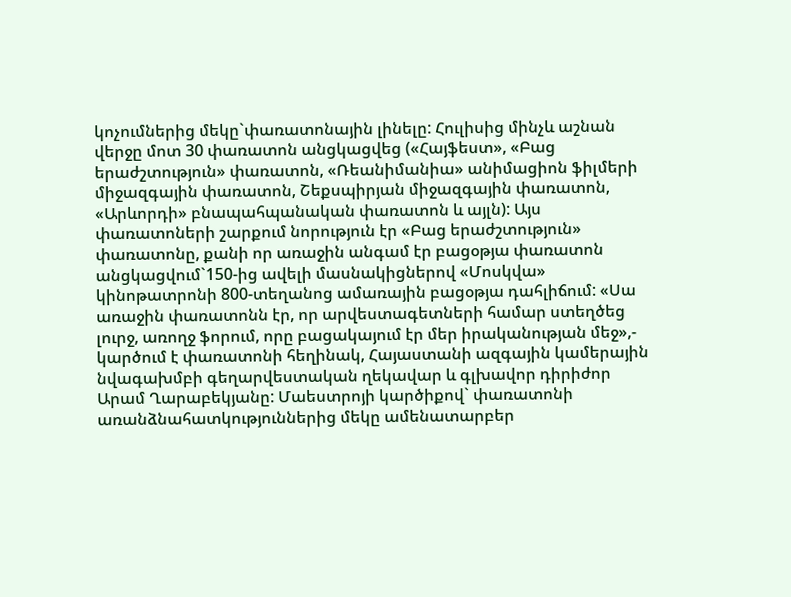կոչումներից մեկը`փառատոնային լինելը: Հուլիսից մինչև աշնան վերջը մոտ 30 փառատոն անցկացվեց («Հայֆեստ», «Բաց երաժշտություն» փառատոն, «Ռեանիմանիա» անիմացիոն ֆիլմերի միջազգային փառատոն, Շեքսպիրյան միջազգային փառատոն, «Արևորդի» բնապահպանական փառատոն և այլն): Այս փառատոների շարքում նորություն էր «Բաց երաժշտություն» փառատոնը, քանի որ առաջին անգամ էր բացօթյա փառատոն անցկացվում`150-ից ավելի մասնակիցներով «Մոսկվա» կինոթատրոնի 800-տեղանոց ամառային բացօթյա դահլիճում: «Սա առաջին փառատոնն էր, որ արվեստագետների համար ստեղծեց լուրջ, առողջ ֆորում, որը բացակայում էր մեր իրականության մեջ»,- կարծում է փառատոնի հեղինակ, Հայաստանի ազգային կամերային նվագախմբի գեղարվեստական ղեկավար և գլխավոր դիրիժոր Արամ Ղարաբեկյանը: Մաեստրոյի կարծիքով` փառատոնի առանձնահատկություններից մեկը ամենատարբեր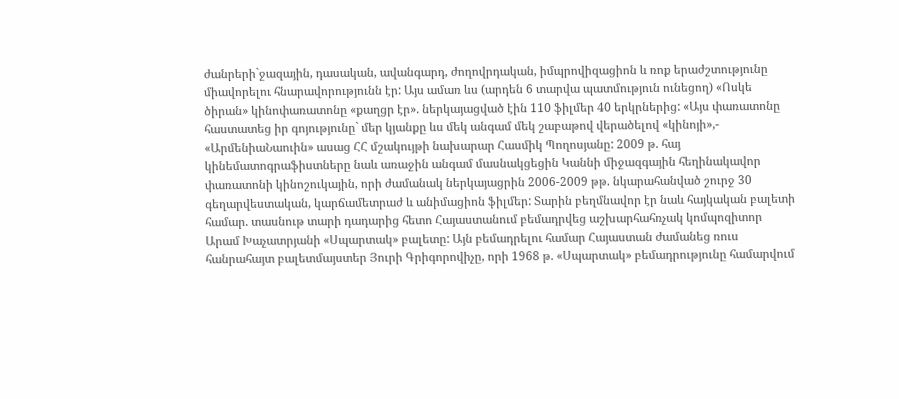ժանրերի`ջազային, դասական, ավանգարդ, ժողովրդական, իմպրովիզացիոն և ռոք երաժշտությունը միավորելու հնարավորությունն էր: Այս ամառ ևս (արդեն 6 տարվա պատմություն ունեցող) «Ոսկե ծիրան» կինոփառատոնը «քաղցր էր». ներկայացված էին 110 ֆիլմեր 40 երկրներից: «Այս փառատոնը հաստատեց իր գոյությունը` մեր կյանքը ևս մեկ անգամ մեկ շաբաթով վերածելով «կինոյի»,- «ԱրմենիաՆաուին» ասաց ՀՀ մշակույթի նախարար Հասմիկ Պողոսյանը: 2009 թ. հայ կինեմատոգրաֆիստները նաև առաջին անգամ մասնակցեցին Կաննի միջազգային հեղինակավոր փառատոնի կինոշուկային, որի ժամանակ ներկայացրին 2006-2009 թթ. նկարահանված շուրջ 30 գեղարվեստական, կարճամետրաժ և անիմացիոն ֆիլմեր: Տարին բեղմնավոր էր նաև հայկական բալետի համար. տասնութ տարի դադարից հետո Հայաստանում բեմադրվեց աշխարհահռչակ կոմպոզիտոր Արամ Խաչատրյանի «Սպարտակ» բալետը: Այն բեմադրելու համար Հայաստան ժամանեց ռուս հանրահայտ բալետմայստեր Յուրի Գրիգորովիչը, որի 1968 թ. «Սպարտակ» բեմադրությունը համարվում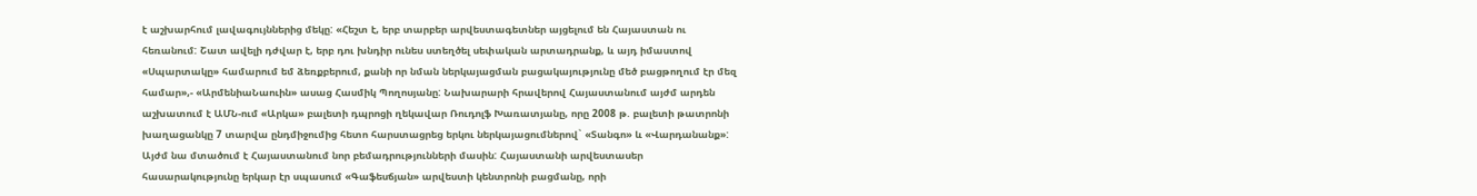է աշխարհում լավագույններից մեկը: «Հեշտ է, երբ տարբեր արվեստագետներ այցելում են Հայաստան ու հեռանում: Շատ ավելի դժվար է, երբ դու խնդիր ունես ստեղծել սեփական արտադրանք, և այդ իմաստով «Սպարտակը» համարում եմ ձեռքբերում, քանի որ նման ներկայացման բացակայությունը մեծ բացթողում էր մեզ համար»,- «ԱրմենիաՆաուին» ասաց Հասմիկ Պողոսյանը: Նախարարի հրավերով Հայաստանում այժմ արդեն աշխատում է ԱՄՆ-ում «Արկա» բալետի դպրոցի ղեկավար Ռուդոլֆ Խառատյանը, որը 2008 թ. բալետի թատրոնի խաղացանկը 7 տարվա ընդմիջումից հետո հարստացրեց երկու ներկայացումներով` «Տանգո» և «Վարդանանք»: Այժմ նա մտածում է Հայաստանում նոր բեմադրությունների մասին: Հայաստանի արվեստասեր հասարակությունը երկար էր սպասում «Գաֆեսճյան» արվեստի կենտրոնի բացմանը, որի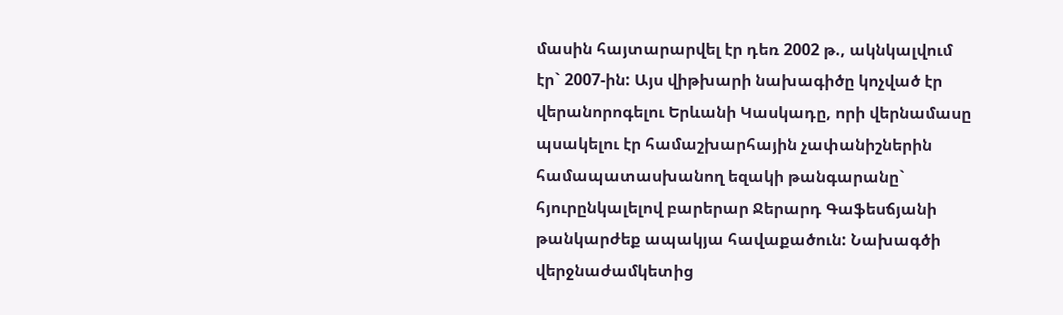մասին հայտարարվել էր դեռ 2002 թ., ակնկալվում էր` 2007-ին: Այս վիթխարի նախագիծը կոչված էր վերանորոգելու Երևանի Կասկադը, որի վերնամասը պսակելու էր համաշխարհային չափանիշներին համապատասխանող եզակի թանգարանը` հյուրընկալելով բարերար Ջերարդ Գաֆեսճյանի թանկարժեք ապակյա հավաքածուն: Նախագծի վերջնաժամկետից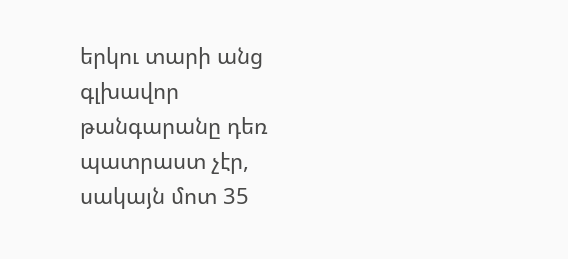երկու տարի անց գլխավոր թանգարանը դեռ պատրաստ չէր, սակայն մոտ 35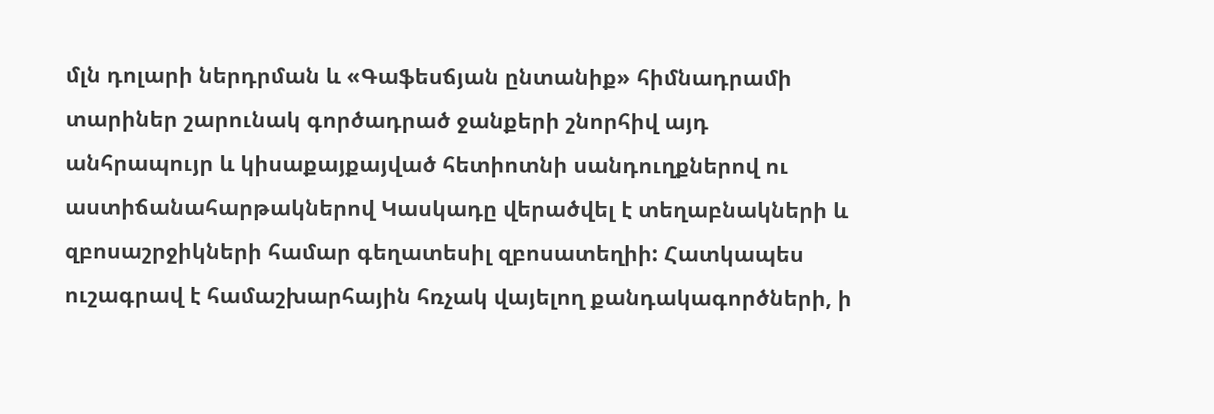մլն դոլարի ներդրման և «Գաֆեսճյան ընտանիք» հիմնադրամի տարիներ շարունակ գործադրած ջանքերի շնորհիվ այդ անհրապույր և կիսաքայքայված հետիոտնի սանդուղքներով ու աստիճանահարթակներով Կասկադը վերածվել է տեղաբնակների և զբոսաշրջիկների համար գեղատեսիլ զբոսատեղիի: Հատկապես ուշագրավ է համաշխարհային հռչակ վայելող քանդակագործների, ի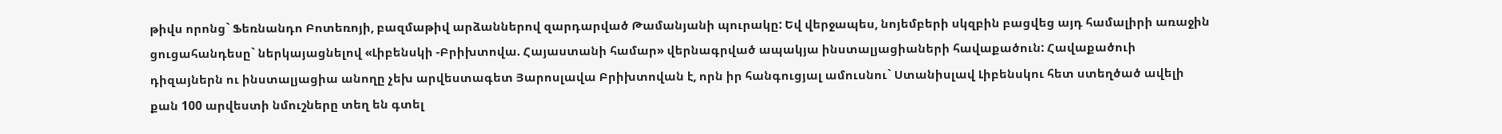թիվս որոնց` Ֆեռնանդո Բոտեռոյի, բազմաթիվ արձաններով զարդարված Թամանյանի պուրակը: Եվ վերջապես, նոյեմբերի սկզբին բացվեց այդ համալիրի առաջին ցուցահանդեսը` ներկայացնելով «Լիբենսկի -Բրիխտովա. Հայաստանի համար» վերնագրված ապակյա ինստալյացիաների հավաքածուն: Հավաքածուի դիզայներն ու ինստալյացիա անողը չեխ արվեստագետ Յարոսլավա Բրիխտովան է, որն իր հանգուցյալ ամուսնու` Ստանիսլավ Լիբենսկու հետ ստեղծած ավելի քան 100 արվեստի նմուշները տեղ են գտել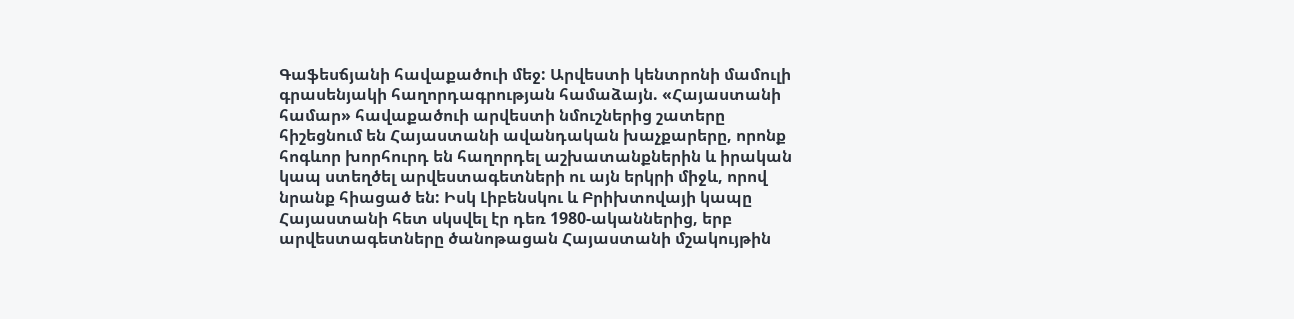Գաֆեսճյանի հավաքածուի մեջ: Արվեստի կենտրոնի մամուլի գրասենյակի հաղորդագրության համաձայն. «Հայաստանի համար» հավաքածուի արվեստի նմուշներից շատերը հիշեցնում են Հայաստանի ավանդական խաչքարերը, որոնք հոգևոր խորհուրդ են հաղորդել աշխատանքներին և իրական կապ ստեղծել արվեստագետների ու այն երկրի միջև, որով նրանք հիացած են: Իսկ Լիբենսկու և Բրիխտովայի կապը Հայաստանի հետ սկսվել էր դեռ 1980-ականներից, երբ արվեստագետները ծանոթացան Հայաստանի մշակույթին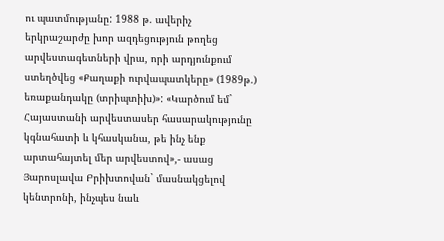ու պատմությանը: 1988 թ. ավերիչ երկրաշարժը խոր ազդեցություն թողեց արվեստագետների վրա, որի արդյունքում ստեղծվեց «Քաղաքի ուրվապատկերը» (1989թ.) եռաքանդակը (տրիպտիխ)»: «Կարծում եմ` Հայաստանի արվեստասեր հասարակությունը կգնահատի և կհասկանա, թե ինչ ենք արտահայտել մեր արվեստով»,- ասաց Յարոսլավա Բրիխտովան` մասնակցելով կենտրոնի, ինչպես նաև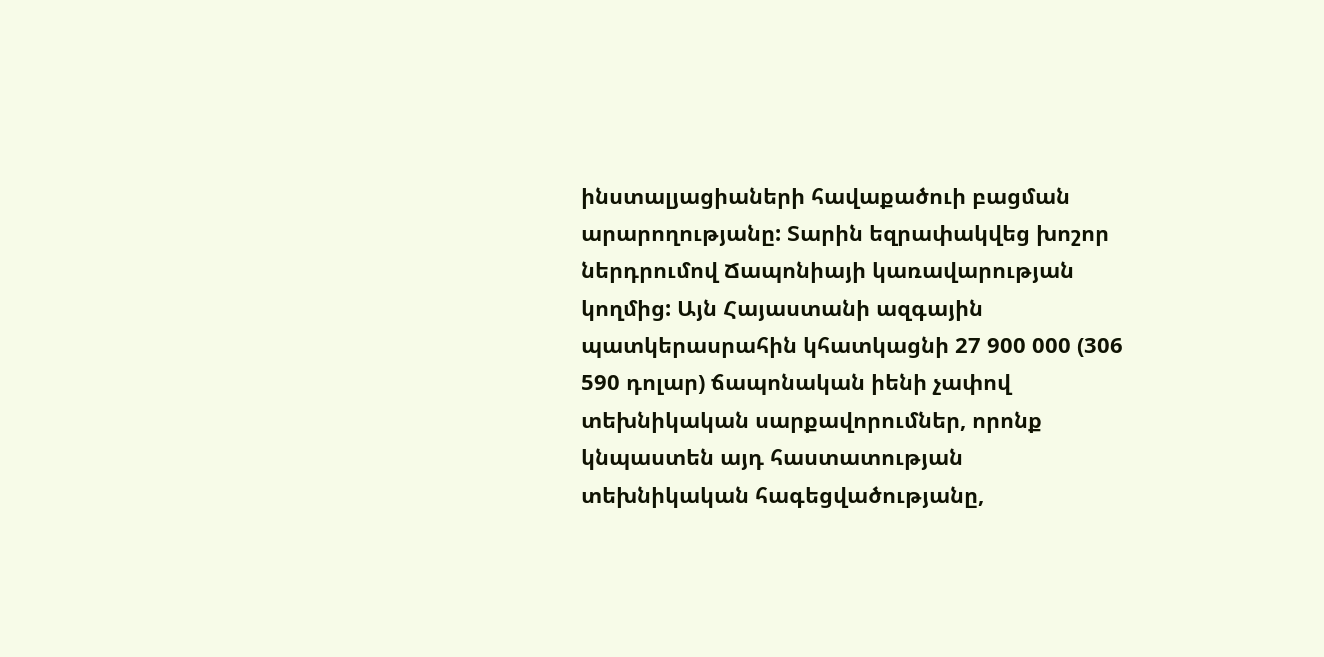ինստալյացիաների հավաքածուի բացման արարողությանը: Տարին եզրափակվեց խոշոր ներդրումով Ճապոնիայի կառավարության կողմից: Այն Հայաստանի ազգային պատկերասրահին կհատկացնի 27 900 000 (306 590 դոլար) ճապոնական իենի չափով տեխնիկական սարքավորումներ, որոնք կնպաստեն այդ հաստատության տեխնիկական հագեցվածությանը,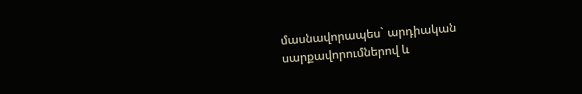մասնավորապես` արդիական սարքավորումներով և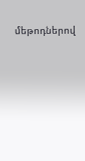մեթոդներով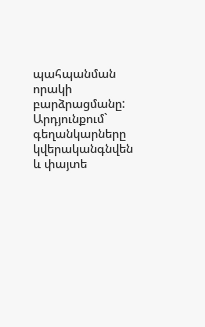պահպանման որակի բարձրացմանը: Արդյունքում` գեղանկարները կվերականգնվեն և փայտե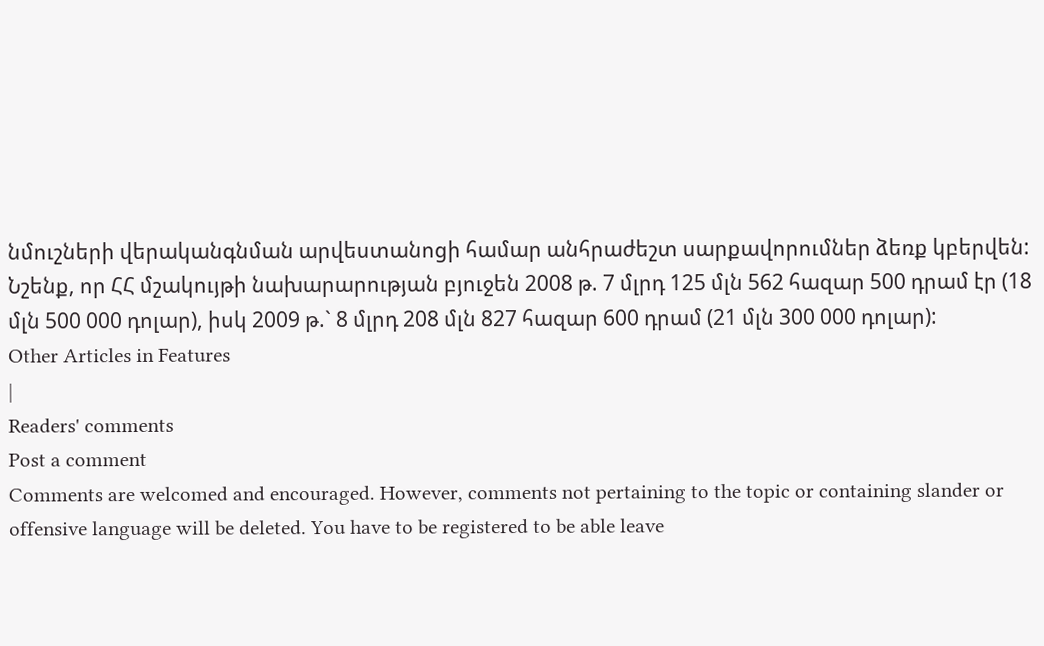նմուշների վերականգնման արվեստանոցի համար անհրաժեշտ սարքավորումներ ձեռք կբերվեն: Նշենք, որ ՀՀ մշակույթի նախարարության բյուջեն 2008 թ. 7 մլրդ 125 մլն 562 հազար 500 դրամ էր (18 մլն 500 000 դոլար), իսկ 2009 թ.` 8 մլրդ 208 մլն 827 հազար 600 դրամ (21 մլն 300 000 դոլար):
Other Articles in Features
|
Readers' comments
Post a comment
Comments are welcomed and encouraged. However, comments not pertaining to the topic or containing slander or offensive language will be deleted. You have to be registered to be able leave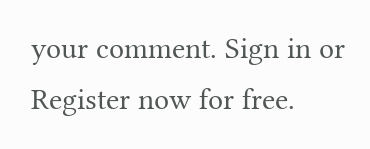your comment. Sign in or Register now for free.